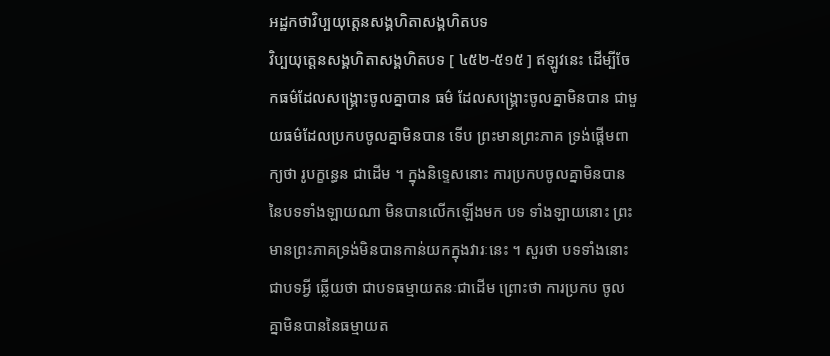អដ្ឋកថាវិប្បយុត្តេនសង្គហិតាសង្គហិតបទ
វិប្បយុត្តេនសង្គហិតាសង្គហិតបទ [ ៤៥២-៥១៥ ] ឥឡូវនេះ ដើម្បីចែកធម៌ដែលសង្គ្រោះចូលគ្នាបាន ធម៌ ដែលសង្គ្រោះចូលគ្នាមិនបាន ជាមួយធម៌ដែលប្រកបចូលគ្នាមិនបាន ទើប ព្រះមានព្រះភាគ ទ្រង់ផ្តើមពាក្យថា រូបក្ខន្ធេន ជាដើម ។ ក្នុងនិទ្ទេសនោះ ការប្រកបចូលគ្នាមិនបាននៃបទទាំងឡាយណា មិនបានលើកឡើងមក បទ ទាំងឡាយនោះ ព្រះមានព្រះភាគទ្រង់មិនបានកាន់យកក្នុងវារៈនេះ ។ សួរថា បទទាំងនោះ ជាបទអ្វី ឆ្លើយថា ជាបទធម្មាយតនៈជាដើម ព្រោះថា ការប្រកប ចូលគ្នាមិនបាននៃធម្មាយត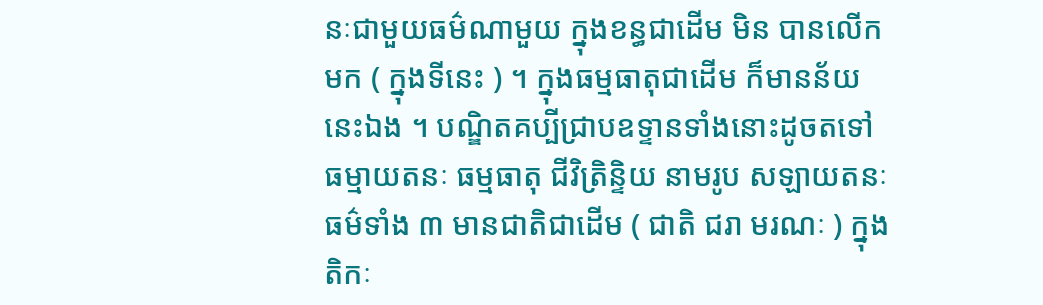នៈជាមួយធម៌ណាមួយ ក្នុងខន្ធជាដើម មិន បានលើកមក ( ក្នុងទីនេះ ) ។ ក្នុងធម្មធាតុជាដើម ក៏មានន័យនេះឯង ។ បណ្ឌិតគប្បីជ្រាបឧទ្ទានទាំងនោះដូចតទៅ ធម្មាយតនៈ ធម្មធាតុ ជីវិត្រិន្ទិយ នាមរូប សឡាយតនៈ ធម៌ទាំង ៣ មានជាតិជាដើម ( ជាតិ ជរា មរណៈ ) ក្នុង តិកៈ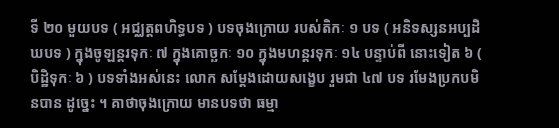ទី ២០ មួយបទ ( អជ្ឈត្តពហិទ្ធបទ ) បទចុងក្រោយ របស់តិកៈ ១ បទ ( អនិទស្សនអប្បដិឃបទ ) ក្នុងចូឡន្តរទុកៈ ៧ ក្នុងគោច្ឆកៈ ១០ ក្នុងមហន្តរទុកៈ ១៤ បន្ទាប់ពី នោះទៀត ៦ ( បិដ្ឋិទុកៈ ៦ ) បទទាំងអស់នេះ លោក សម្តែងដោយសង្ខេប រួមជា ៤៧ បទ រមែងប្រកបមិនបាន ដូច្នេះ ។ គាថាចុងក្រោយ មានបទថា ធម្មា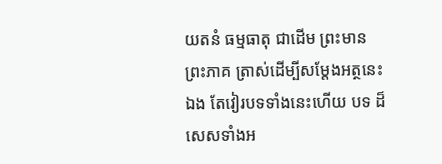យតនំ ធម្មធាតុ ជាដើម ព្រះមាន ព្រះភាគ ត្រាស់ដើម្បីសម្តែងអត្ថនេះឯង តែវៀរបទទាំងនេះហើយ បទ ដ៏សេសទាំងអ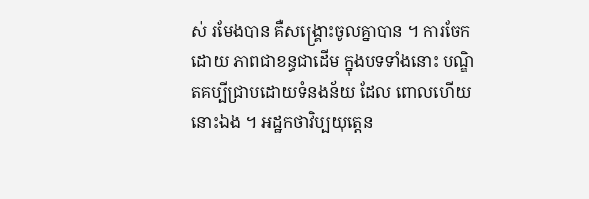ស់ រមែងបាន គឺសង្គ្រោះចូលគ្នាបាន ។ ការចែកដោយ ភាពជាខន្ធជាដើម ក្នុងបទទាំងនោះ បណ្ឌិតគប្បីជ្រាបដោយទំនងន័យ ដែល ពោលហើយនោះឯង ។ អដ្ឋកថាវិប្បយុត្តេន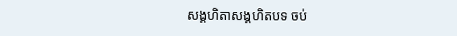សង្គហិតាសង្គហិតបទ ចប់